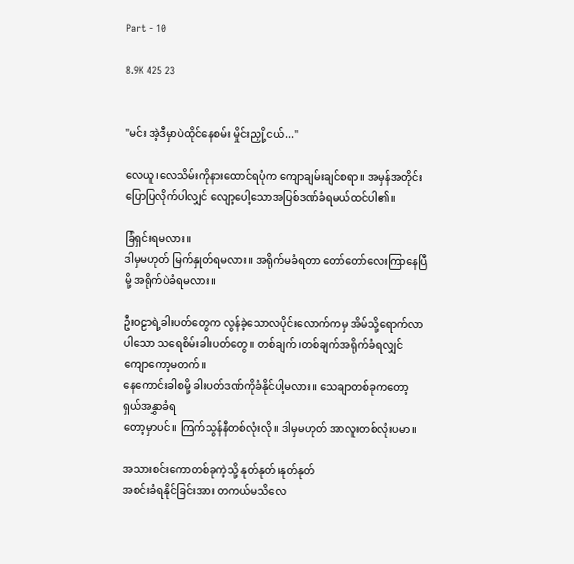Part - 10

8.9K 425 23


"မင်း အဲ့ဒီမှာပဲထိုင်နေစမ်း မှိုင်းညှို့ငယ်..."

လေယူ၊လေသိမ်းကိုနားထောင်ရပုံက ကျောချမ်းချင်စရာ။ အမှန်အတိုင်းပြောပြလိုက်ပါလျှင် လျော့ပေါ့သောအပြစ်ဒဏ်ခံရမယ်ထင်ပါ၏။

ခြံရှင်းရမလား။
ဒါမှမဟုတ် မြက်နှုတ်ရမလား။ အရိုက်မခံရတာ တော်တော်လေးကြာနေပြီမို့ အရိုက်ပဲခံရမလား။

ဦးဝဠာရဲ့ခါးပတ်တွေက လွန်ခဲ့သောလပိုင်းလောက်ကမှ အိမ်သို့ရောက်လာပါသော သရေစိမ်းခါးပတ်တွေ။ တစ်ချက်၊တစ်ချက်အရိုက်ခံရလျှင် ကျောကော့မတက်။
နေကောင်းခါစမို့ ခါးပတ်ဒဏ်ကိုခံနိုင်ပါ့မလား။ သေချာတစ်ခုကတော့ ရှယ်အနွှာခံရ
တော့မှာပင်။ ကြက်သွန်နီတစ်လုံးလို။ ဒါမှမဟုတ် အာလူးတစ်လုံးပမာ။

အသားစင်းကောတစ်ခုကဲ့သို့ နုတ်နုတ်၊နုတ်နုတ်
အစင်းခံရနိုင်ခြင်းအား တကယ်မသိလေ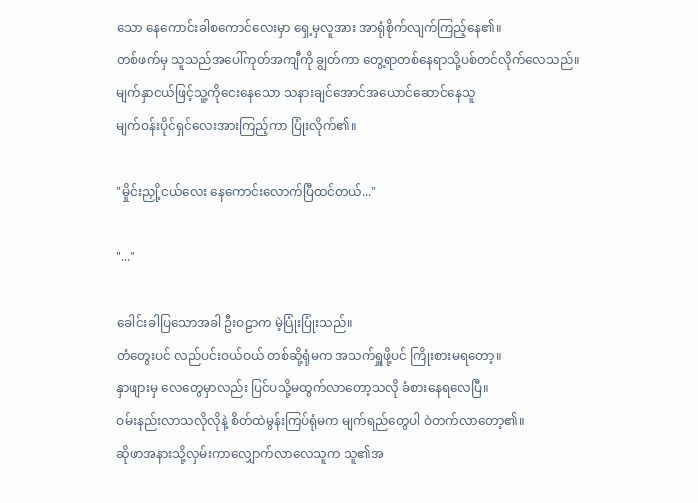သော နေကောင်းခါစကောင်လေးမှာ ရှေ့မှလူအား အာရုံစိုက်လျက်ကြည့်နေ၏။
တစ်ဖက်မှ သူသည်အပေါ်ကုတ်အကျီကို ချွတ်ကာ တွေ့ရာတစ်နေရာသို့ပစ်တင်လိုက်လေသည်။ မျက်နှာငယ်ဖြင့်သူ့ကိုငေးနေသော သနားချင်အောင်အယောင်ဆောင်နေသူ
မျက်ဝန်းပိုင်ရှင်လေးအားကြည့်ကာ ပြုံးလိုက်၏။

"မှိုင်းညှို့ငယ်လေး နေကောင်းလောက်ပြီထင်တယ်..."

"..."

ခေါင်းခါပြသောအခါ ဦးဝဠာက မဲ့ပြုံးပြုံးသည်။
တံတွေးပင် လည်ပင်းဝယ်ဝယ် တစ်ဆို့ရုံမက အသက်ရှူဖို့ပင် ကြိုးစားမရတော့။
နှာဖျားမှ လေတွေမှာလည်း ပြင်ပသို့မထွက်လာတော့သလို ခံစားနေရလေပြီ။
ဝမ်းနည်းလာသလိုလိုနဲ့ စိတ်ထဲမွန်းကြပ်ရုံမက မျက်ရည်တွေပါ ဝဲတက်လာတော့၏။
ဆိုဖာအနားသို့လှမ်းကာလျှောက်လာလေသူက သူ၏အ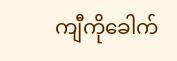ကျီကိုခေါက်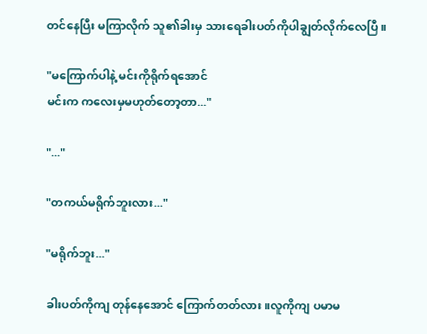တင်နေပြီး မကြာလိုက် သူ၏ခါးမှ သားရေခါးပတ်ကိုပါချွတ်လိုက်လေပြီ။

"မကြောက်ပါနဲ့ မင်းကိုရိုက်ရအောင်
မင်းက ကလေးမှမဟုတ်တော့တာ..."

"..."

"တကယ်မရိုက်ဘူးလား..."

"မရိုက်ဘူး..."

ခါးပတ်ကိုကျ တုန်နေအောင် ကြောက်တတ်လား။လူကိုကျ ပမာမ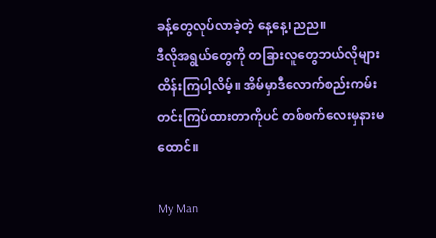ခန့်တွေလုပ်လာခဲ့တဲ့ နေ့နေ့၊ညည။
ဒီလိုအရွယ်တွေကို တခြားလူတွေဘယ်လိုများထိန်းကြပါ့လိမ့်။ အိမ်မှာဒီလောက်စည်းကမ်းတင်းကြပ်ထားတာကိုပင် တစ်စက်လေးမှနားမထောင်။

My Man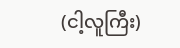(ငါ့လူကြီး)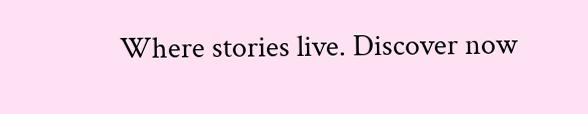Where stories live. Discover now